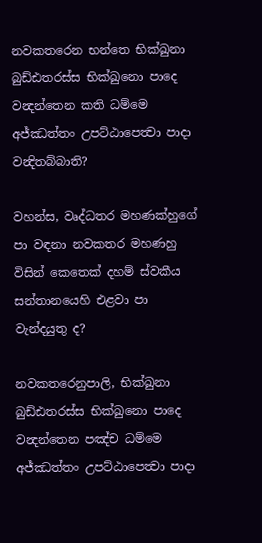නවකතරෙන භන්තෙ භික්ඛුනා බුඩ්ඪතරස්ස භික්ඛුනො පාදෙ වන්‍දන්තෙන කති ධම්මෙ අජ්ඣත්තං උපට්ඨාපෙත්‍වා පාදා වන්‍දිතබ්බාති?

වහන්ස, වෘද්ධතර මහණක්හුගේ පා වඳනා නවකතර මහණහු විසින් කෙතෙක් දහම් ස්වකීය සන්තානයෙහි එළවා පා වැන්දයුතු ද?

නවකතරෙනුපාලි, භික්ඛුනා බුඩ්ඪතරස්ස භික්ඛුනො පාදෙ වන්‍දන්තෙන පඤ්ච ධම්මෙ අජ්ඣත්තං උපට්ඨාපෙත්‍වා පාදා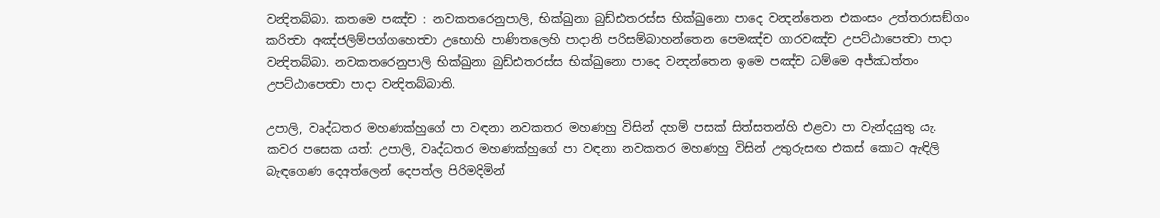වන්‍දිතබ්බා. කතමෙ පඤ්ච : නවකතරෙනුපාලි, භික්ඛුනා බුඩ්ඪතරස්ස භික්ඛුනො පාදෙ වන්‍දන්තෙන එකංසං උත්තරාසඞ්ගං කරිත්‍වා අඤ්ජලිම්පග්ගහෙත්‍වා උභොහි පාණිතලෙහි පාදානි පරිසම්බාහන්තෙන පෙමඤ්ච ගාරවඤ්ච උපට්ඨාපෙත්‍වා පාදා වන්‍දිතබ්බා. නවකතරෙනුපාලි භික්ඛුනා බුඩ්ඪතරස්ස භික්ඛුනො පාදෙ වන්‍දන්තෙන ඉමෙ පඤ්ච ධම්මෙ අජ්ඣත්තං උපට්ඨාපෙත්‍වා පාදා වන්‍දිතබ්බාති.

උපාලි, වෘද්ධතර මහණක්හුගේ පා වඳනා නවකතර මහණහු විසින් දහම් පසක් සිත්සතන්හි එළවා පා වැන්දයුතු යැ. කවර පසෙක යත්: උපාලි, වෘද්ධතර මහණක්හුගේ පා වඳනා නවකතර මහණහු විසින් උතුරුසඟ එකස් කොට ඇඳිලි බැඳගෙණ දෙඅත්ලෙන් දෙපත්ල පිරිමදිමින්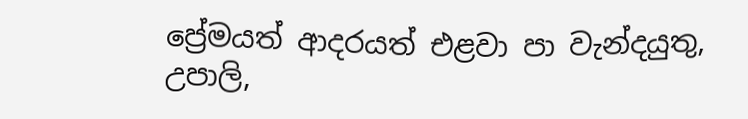ප්‍රේමයත් ආදරයත් එළවා පා වැන්දයුතු, උපාලි,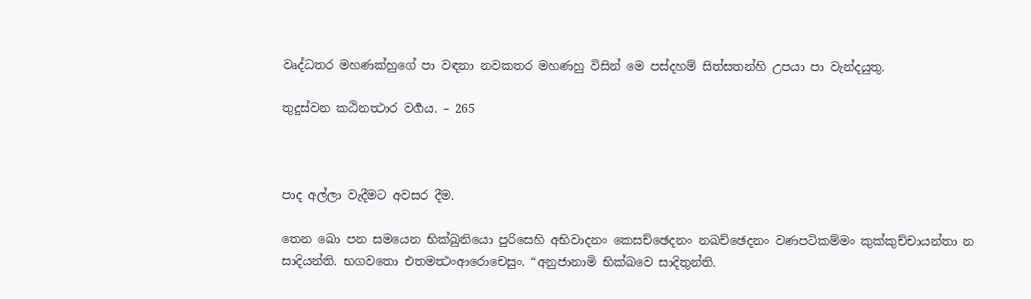වෘද්ධතර මහණක්හුගේ පා වඳනා නවකතර මහණහු විසින් මෙ පස්දහම් සිත්සතන්හි උපයා පා වැන්දයුතු.

තුදුස්වන කඨිනත්‍ථාර වර්‍ගය. – 265



පාද අල්ලා වැදීමට අවසර දීම.

තෙන ඛො පන සමයෙන භික්ඛුනියො පුරිසෙහි අභිවාදනං කෙසච්ඡෙදනං නඛච්ඡෙදනං වණපටිකම්මං කුක්කුච්චායන්තා න සාදියන්ති. භගවතො එතමත්‍ථංආරොචෙසුං. “අනුජානාමි භික්ඛවෙ සාදිතුන්ති.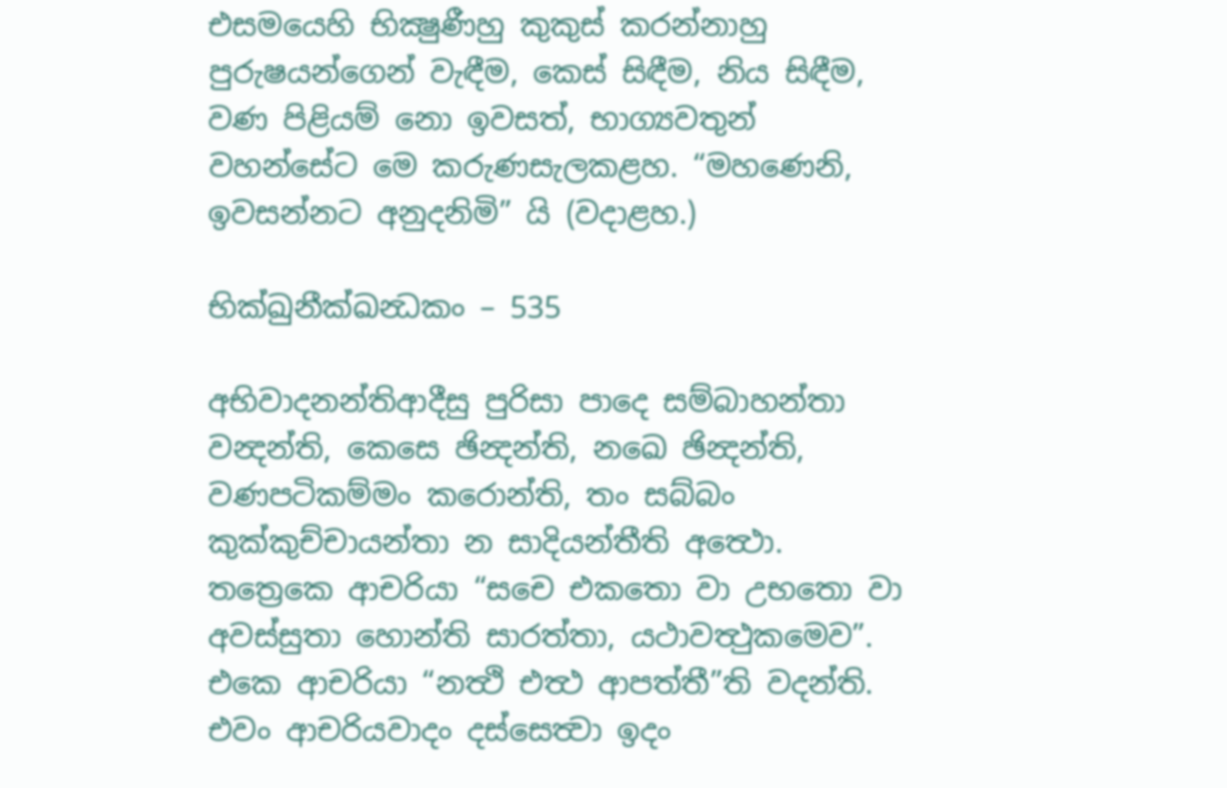එසමයෙහි භික්‍ෂුණීහු කුකුස් කරන්නාහු පුරුෂයන්ගෙන් වැඳීම, කෙස් සිඳීම, නිය සිඳීම, වණ පිළියම් නො ඉවසත්, භාග්‍යවතුන් වහන්සේට මෙ කරුණසැලකළහ. “මහණෙනි, ඉවසන්නට අනුදනිමි” යි (වදාළහ.)

භික්ඛුනීක්ඛන්‍ධකං – 535

අභිවාදනන්තිආදීසු පුරිසා පාදෙ සම්බාහන්තා වන්‍දන්ති, කෙසෙ ඡින්‍දන්ති, නඛෙ ඡින්‍දන්ති, වණපටිකම්මං කරොන්ති, තං සබ්බං කුක්කුච්චායන්තා න සාදියන්තීති අත්‍ථො. තත්‍රෙකෙ ආචරියා “සචෙ එකතො වා උභතො වා අවස්සුතා හොන්ති සාරත්තා, යථාවත්‍ථුකමෙව”. එකෙ ආචරියා “නත්‍ථි එත්‍ථ ආපත්තී”ති වදන්ති. එවං ආචරියවාදං දස්සෙත්‍වා ඉදං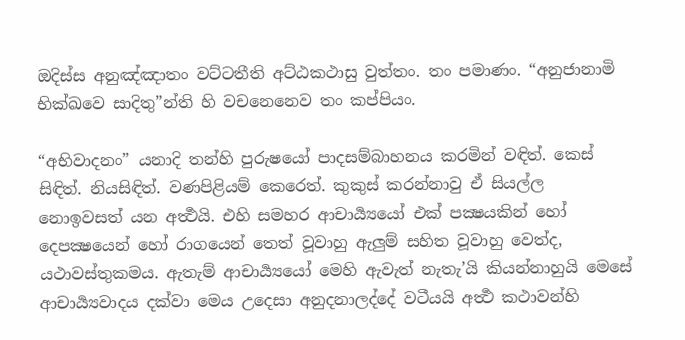ඔදිස්ස අනුඤ්ඤාතං වට්ටතීති අට්ඨකථාසු වුත්තං. තං පමාණං. “අනුජානාමි භික්ඛවෙ සාදිතු”න්ති හි වචනෙනෙව තං කප්පියං.

“අභිවාදනං” යනාදි තන්හි පුරුෂයෝ පාදසම්බාහනය කරමින් වඳිත්. කෙස් සිඳිත්. නියසිඳිත්. වණපිළියම් කෙරෙත්. කුකුස් කරන්නාවු ඒ සියල්ල නොඉවසත් යන අර්‍ත්‍ථයි. එහි සමහර ආචාර්‍ය්‍යයෝ එක් පක්‍ෂයකින් හෝ දෙපක්‍ෂයෙන් හෝ රාගයෙන් තෙත් වූවාහු ඇලුම් සහිත වූවාහු වෙත්ද, යථාවස්තුකමය. ඇතැම් ආචාර්‍ය්‍යයෝ මෙහි ඇවැත් නැතැ’යි කියන්නාහුයි මෙසේ ආචාර්‍ය්‍යවාදය දක්වා මෙය උදෙසා අනුදනාලද්දේ වටීයයි අර්‍ත්‍ථ කථාවන්හි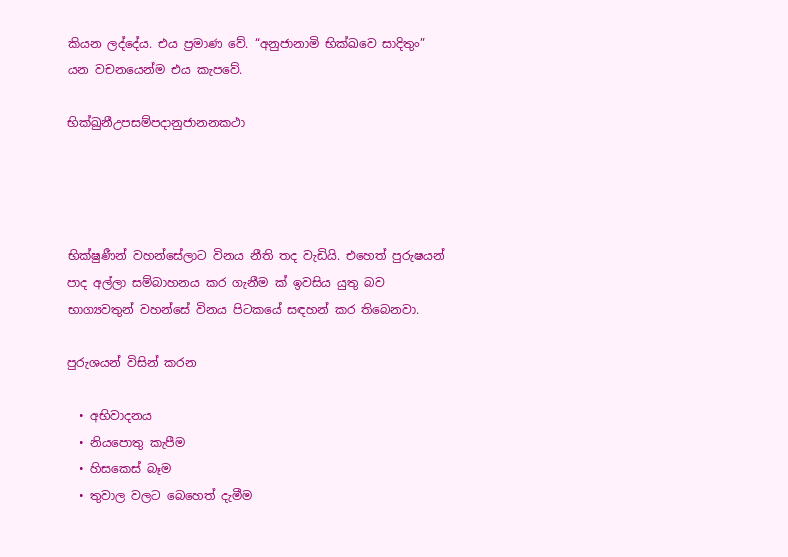කියන ලද්දේය. එය ප්‍රමාණ වේ. “අනුජානාමි භික්‍ඛවෙ සාදිතුං” යන වචනයෙන්ම එය කැපවේ.

භික්ඛුනීඋපසම්පදානුජානනකථා




භික්ෂුණීන් වහන්සේලාට විනය නීති තද වැඩියි. එහෙත් පුරුෂයන් පාද අල්ලා සම්බාහනය කර ගැනීම ක් ඉවසිය යුතු බව භාග්‍යවතුන් වහන්සේ විනය පිටකයේ සඳහන් කර තිබෙනවා.

පුරුශයන් විසින් කරන

  • අභිවාදනය
  • නියපොතු කැපීම
  • හිසකෙස් බෑම
  • තුවාල වලට බෙහෙත් දැමීම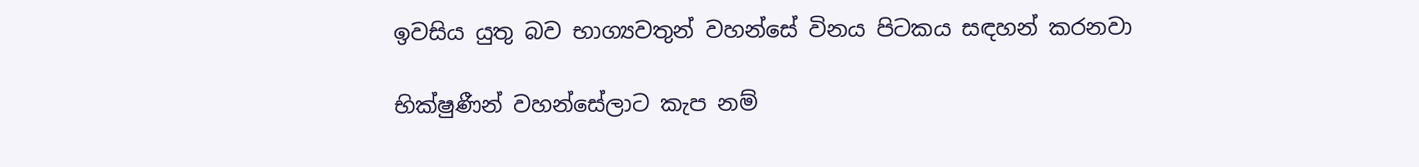ඉවසිය යුතු බව භාග්‍යවතුන් වහන්සේ විනය පිටකය සඳහන් කරනවා

භික්ෂුණීන් වහන්සේලාට කැප නම්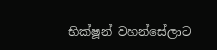භික්ෂූන් වහන්සේලාට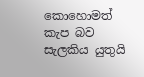කොහොමත් කැප බව සැලකිය යුතුයි